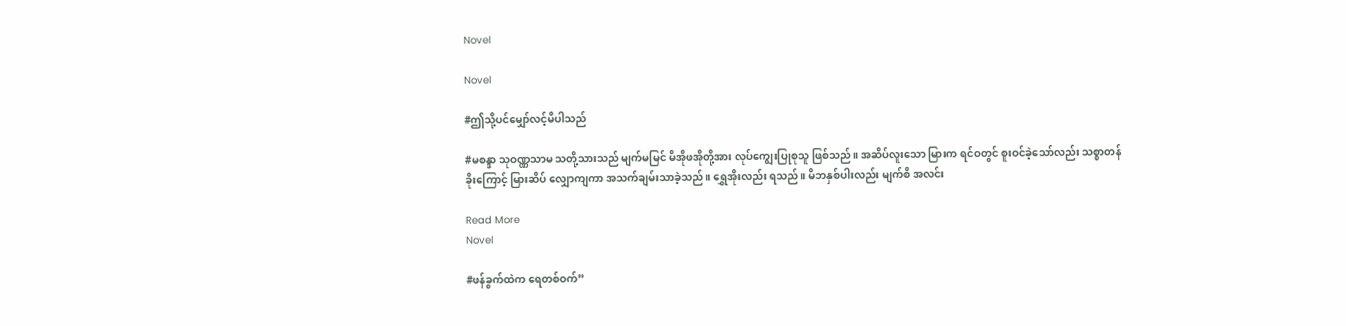Novel

Novel

#ဤသို့ပင်မျှော်လင့်မိပါသည်

#မစန္ဒာ သုဝဏ္ဏသာမ သတို့သားသည် မျက်မမြင် မိအိုဖအိုတို့အား လုပ်ကျွေးပြုစုသူ ဖြစ်သည်။ အဆိပ်လူးသော မြားက ရင်ဝတွင် စူးဝင်ခဲ့သော်လည်း သစ္စာတန်ခိုးကြောင့် မြားဆိပ် လျှောကျကာ အသက်ချမ်းသာခဲ့သည်။ ရွှေအိုးလည်း ရသည်။ မိဘနှစ်ပါးလည်း မျက်စိ အလင်း

Read More
Novel

#ဖန်ခွက်ထဲက ရေတစ်ဝက်”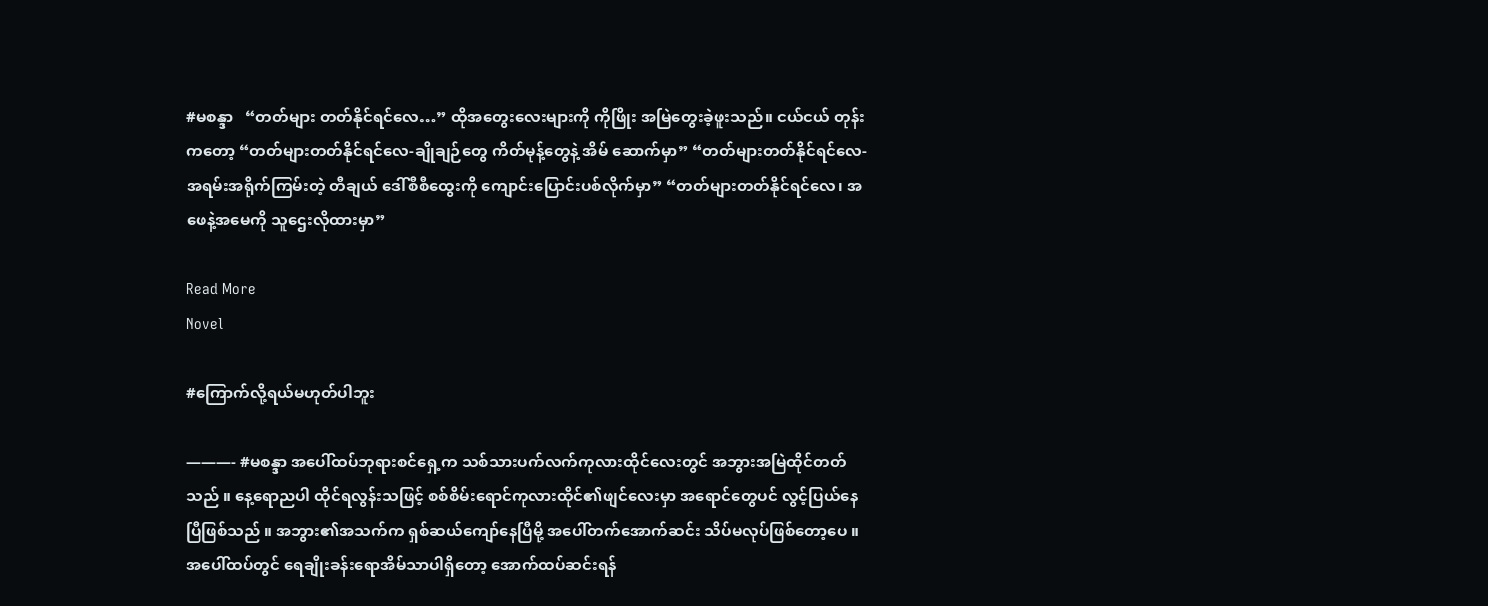#မစန္ဒာ   “တတ်များ တတ်နိုင်ရင်လေ…” ထိုအတွေးလေးများကို ကိုဖြိုး အမြဲတွေးခဲ့ဖူးသည်။ ငယ်ငယ် တုန်းကတော့ “တတ်များတတ်နိုင်ရင်လေ-ချိုချဉ်တွေ ကိတ်မုန့်တွေနဲ့ အိမ် ဆောက်မှာ” “တတ်များတတ်နိုင်ရင်လေ-အရမ်းအရိုက်ကြမ်းတဲ့ တီချယ် ဒေါ်စီစီထွေးကို ကျောင်းပြောင်းပစ်လိုက်မှာ” “တတ်များတတ်နိုင်ရင်လေ၊ အဖေနဲ့အမေကို သူဌေးလိုထားမှာ”

Read More
Novel

#ကြောက်လို့ရယ်မဟုတ်ပါဘူး

———- #မစန္ဒာ အပေါ်ထပ်ဘုရားစင်ရှေ့က သစ်သားပက်လက်ကုလားထိုင်လေးတွင် အဘွားအမြဲထိုင်တတ်သည် ။ နေ့ရောညပါ ထိုင်ရလွန်းသဖြင့် စစ်စိမ်းရောင်ကုလားထိုင်၏ဖျင်လေးမှာ အရောင်တွေပင် လွင့်ပြယ်နေပြီဖြစ်သည် ။ အဘွား၏အသက်က ရှစ်ဆယ်ကျော်နေပြီမို့ အပေါ်တက်အောက်ဆင်း သိပ်မလုပ်ဖြစ်တော့ပေ ။ အပေါ်ထပ်တွင် ရေချိုးခန်းရောအိမ်သာပါရှိတော့ အောက်ထပ်ဆင်းရန်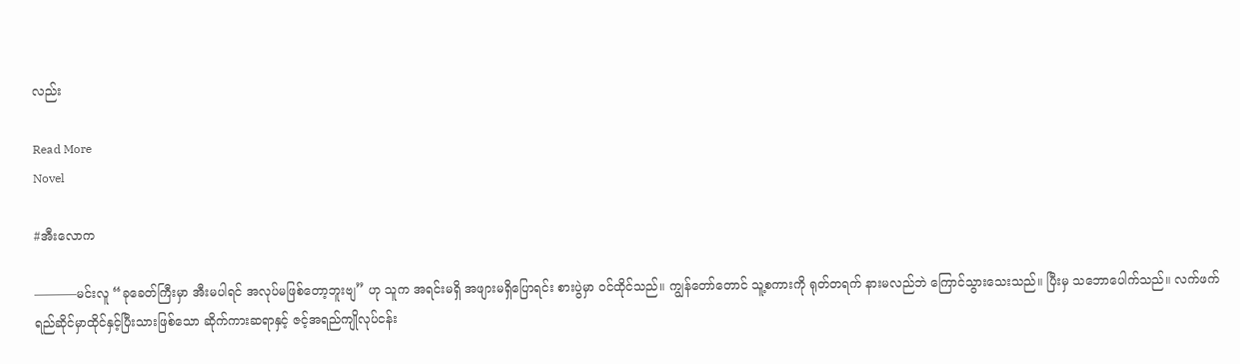လည်း

Read More
Novel

#အီးလောက

———–မင်းလူ “ခုခေတ်ကြီးမှာ အီးမပါရင် အလုပ်မဖြစ်တော့ဘူးဗျ” ဟု သူက အရင်းမရှိ အဖျားမရှိပြောရင်း စားပွဲမှာ ၀င်ထိုင်သည်။ ကျွန်တော်တောင် သူ့စကားကို ရုတ်တရက် နားမလည်ဘဲ ကြောင်သွားသေးသည်။ ပြီးမှ သဘောပေါက်သည်။ လက်ဖက်ရည်ဆိုင်မှာထိုင်နှင့်ပြီးသားဖြစ်သော ဆိုက်ကားဆရာနှင့် ဇင့်အရည်ကျိုလုပ်ငန်း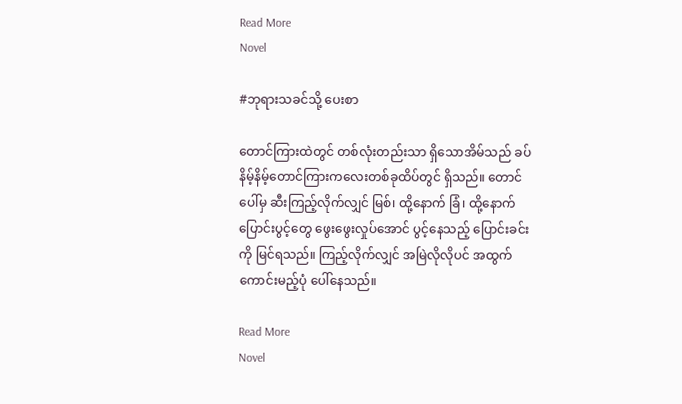Read More
Novel

#ဘုရားသခင်သို့ ပေးစာ

တောင်ကြားထဲတွင် တစ်လုံးတည်းသာ ရှိသောအိမ်သည် ခပ်နိမ့်နိမ့်တောင်ကြားကလေးတစ်ခုထိပ်တွင် ရှိသည်။ တောင်ပေါ်မှ ဆီးကြည့်လိုက်လျှင် မြစ်၊ ထို့နောက် ခြံ၊ ထို့နောက် ပြောင်းပွင့်တွေ ဖွေးဖွေးလှုပ်အောင် ပွင့်နေသည့် ပြောင်းခင်းကို မြင်ရသည်။ ကြည့်လိုက်လျှင် အမြဲလိုလိုပင် အထွက်ကောင်းမည့်ပုံ ပေါ်နေသည်။

Read More
Novel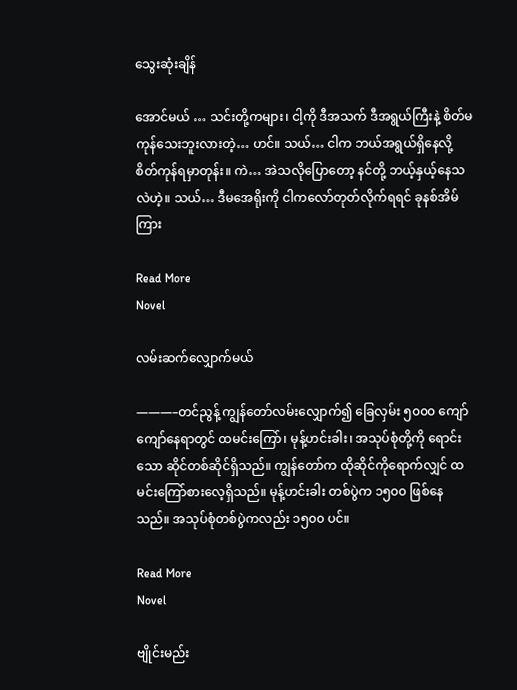သွေးဆုံးချိန်

အောင်မယ် … သင်းတို့ကများ၊ ငါ့ကို ဒီအသက် ဒီအရွယ်ကြီးနဲ့ စိတ်မကုန်သေးဘူးလားတဲ့… ဟင်။ သယ်… ငါက ဘယ်အရွယ်ရှိနေလို့ စိတ်ကုန်ရမှာတုန်း။ ကဲ… အဲသလိုပြောတော့ နင်တို့ ဘယ့်နှယ့်နေသလဲဟဲ့။ သယ်… ဒီမအေရိုးကို ငါကလော်တုတ်လိုက်ရရင် ခုနစ်အိမ်ကြား

Read More
Novel

လမ်းဆက်လျှောက်မယ်

———–တင်ညွန့် ကျွန်တော်လမ်းလျှောက်၍ ခြေလှမ်း ၅၀၀၀ ကျော်ကျော်နေရာတွင် ထမင်းကြော်၊ မုန့်ဟင်းခါး၊ အသုပ်စုံတို့ကို ရောင်းသော ဆိုင်တစ်ဆိုင်ရှိသည်။ ကျွန်တော်က ထိုဆိုင်ကိုရောက်လျှင် ထမင်းကြော်စားလေ့ရှိသည်။ မုန့်ဟင်းခါး တစ်ပွဲက ၁၅၀၀ ဖြစ်နေသည်။ အသုပ်စုံတစ်ပွဲကလည်း ၁၅၀၀ ပင်။

Read More
Novel

ဗျိုင်းမည်း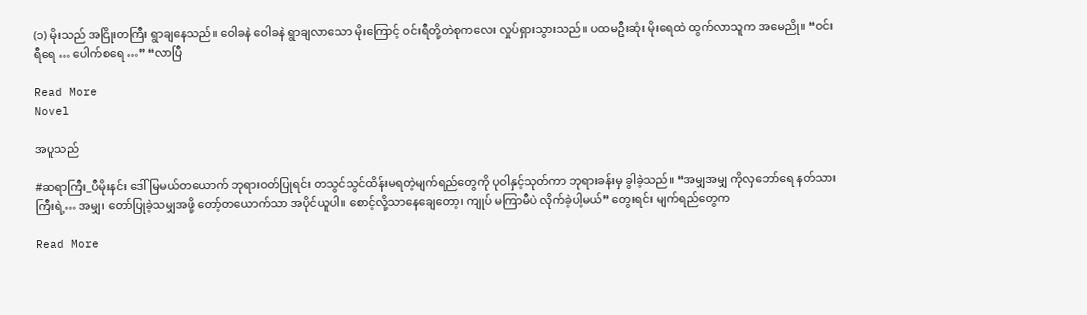(၁) မိုးသည် အငြိုးတကြီး ရွာချနေသည်။ ဝေါခနဲ ဝေါခနဲ ရွာချလာသော မိုးကြောင့် ဝင်းရီတို့တဲစုကလေး လှုပ်ရှားသွားသည်။ ပထမဦးဆုံး မိုးရေထဲ ထွက်လာသူက အမေညို။ “ဝင်းရီရေ … ပေါက်စရေ …” “လာပြီ

Read More
Novel

အပူသည်

#ဆရာကြီး_ပီမိုးနင်း ဒေါ်မြမယ်တယောက် ဘုရားဝတ်ပြုရင်း တသွင်သွင်ထိန်းမရတဲ့မျက်ရည်တွေကို ပုဝါနှင့်သုတ်ကာ ဘုရားခန်းမှ ခွါခဲ့သည်။ “အမျှအမျှ ကိုလှဘော်ရေ နတ်သားကြီးရဲ့… အမျှ၊ တော်ပြုခဲ့သမျှအဖို့ တော့်တယောက်သာ အပိုင်ယူပါ။ စောင့်လို့သာနေချေတော့၊ ကျုပ် မကြာမီပဲ လိုက်ခဲ့ပါ့မယ်” တွေးရင်း မျက်ရည်တွေက

Read More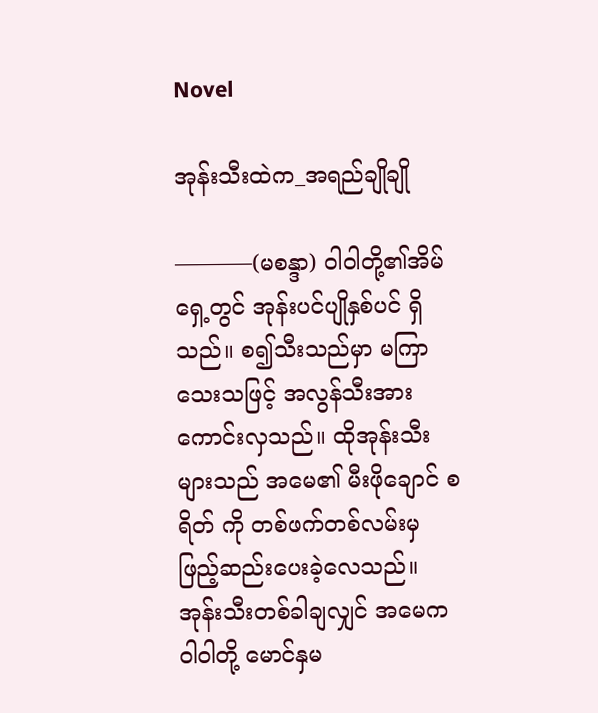Novel

အုန်းသီးထဲက_အရည်ချိုချို

———–(မစန္ဒာ) ၀ါဝါတို့၏အိမ်ရှေ့တွင် အုန်းပင်ပျိုနှစ်ပင် ရှိသည်။ စ၍သီးသည်မှာ မကြာသေးသဖြင့် အလွန်သီးအားကောင်းလှသည်။ ထိုအုန်းသီးများသည် အမေ၏ မီးဖိုချောင် စရိတ် ကို တစ်ဖက်တစ်လမ်းမှ ဖြည့်ဆည်းပေးခဲ့လေသည်။ အုန်းသီးတစ်ခါချလျှင် အမေက ဝါ၀ါတို့ မောင်နှမ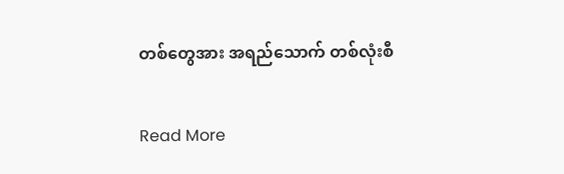တစ်တွေအား အရည်သောက် တစ်လုံးစီ

Read More